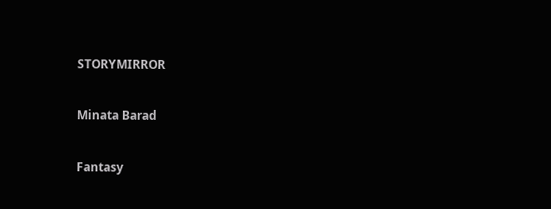STORYMIRROR

Minata Barad

Fantasy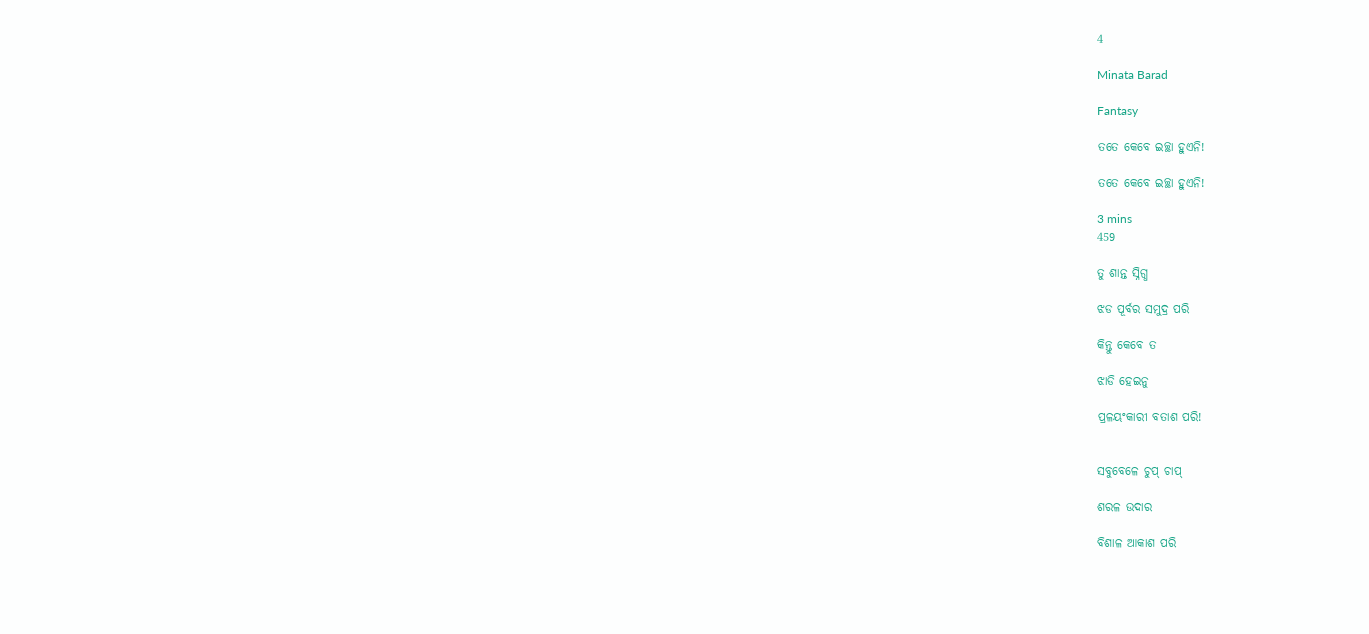4

Minata Barad

Fantasy

ତତେ କେବେ ଇଚ୍ଛା ହୁଏନି!

ତତେ କେବେ ଇଚ୍ଛା ହୁଏନି!

3 mins
459

ତୁ ଶାନ୍ତ ସ୍ନିଗ୍ଧ

ଝଡ ପୂର୍ବର ସମୁଦ୍ର ପରି

କିନ୍ତୁ କେବେ ତ

ଝାଡି ହେଇନୁ

ପ୍ରଳୟଂକାରୀ ବତାଶ ପରି!


ସବୁବେଳେ ଚୁପ୍ ଚାପ୍

ଶରଳ ଉଦାର

ବିଶାଳ ଆକାଶ ପରି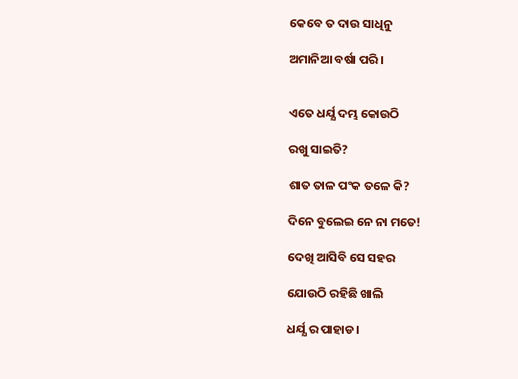କେବେ ତ ଦାଉ ସାଧିନୁ

ଅମାନିଆ ବର୍ଷା ପରି।


ଏତେ ଧର୍ଯ୍ଯ ଦମ୍ଭ କୋଉଠି

ରଖୁ ସାଇତି?

ଶାତ ତାଳ ପଂକ ତଳେ କି?

ଦିନେ ବୁଲେଇ ନେ ନା ମତେ!

ଦେଖି ଆସିବି ସେ ସହର

ଯୋଉଠି ରହିଛି ଖାଲି

ଧର୍ଯ୍ଯ ର ପାହାଡ।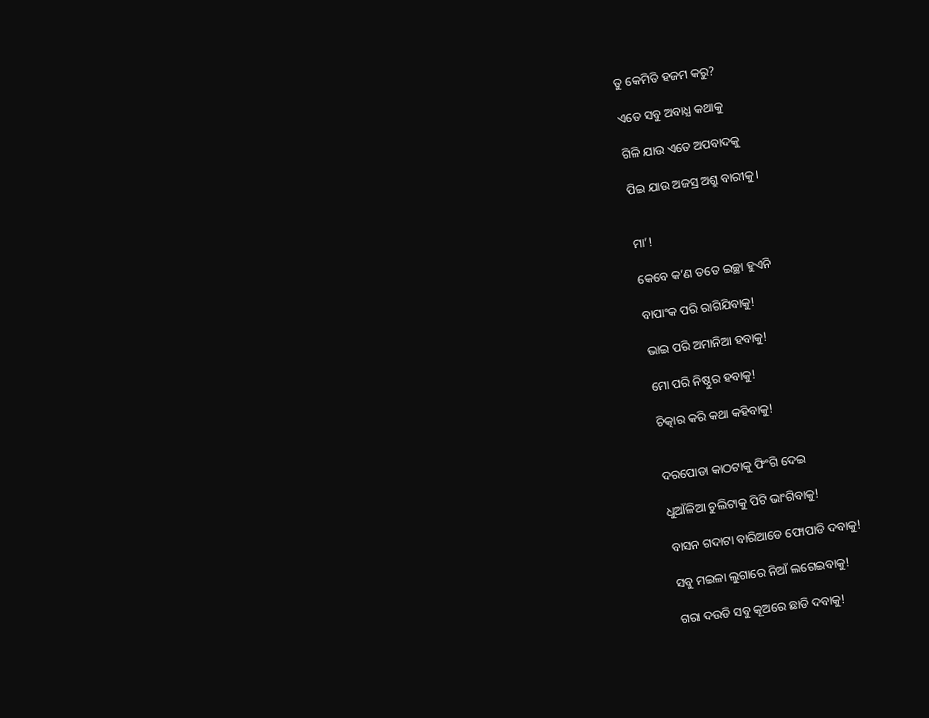ତୁ କେମିତି ହଜମ କରୁ?

ଏତେ ସବୁ ଅବାଧ୍ଯ କଥାକୁ

ଗିଳି ଯାଉ ଏତେ ଅପବାଦକୁ

ପିଇ ଯାଉ ଅଜସ୍ର ଅଶ୍ରୁ ବାରୀକୁ।


ମା’!

କେବେ କ’ଣ ତତେ ଇଚ୍ଛା ହୁଏନି

ବାପାଂକ ପରି ରାଗିଯିବାକୁ!

ଭାଇ ପରି ଅମାନିଆ ହବାକୁ!

ମୋ ପରି ନିଷ୍ଠୁର ହବାକୁ!

ଚିତ୍କାର କରି କଥା କହିବାକୁ!


ଦରପୋଡା କାଠଟାକୁ ଫିଂଗି ଦେଇ

ଧୁଆଁଳିଆ ଚୁଲିଟାକୁ ପିଟି ଭାଂଗିବାକୁ!

ବାସନ ଗଦାଟା ବାରିଆଡେ ଫୋପାଡି ଦବାକୁ!

ସବୁ ମଇଳା ଲୁଗାରେ ନିଆଁ ଲଗେଇବାକୁ!

ଗରା ଦଉଡି ସବୁ କୂଅରେ ଛାଡି ଦବାକୁ!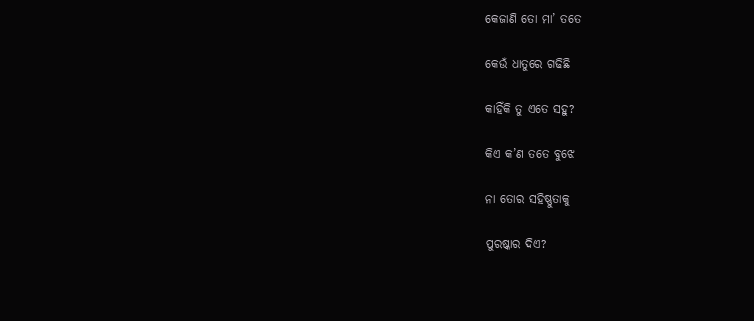କେଜାଣି ତୋ ମା’ ତତେ

କେଉଁ ଧାତୁରେ ଗଢିଛି

କାହିଁକି ତୁ ଏତେ ସହୁ?

କିଏ କ’ଣ ତତେ ବୁଝେ

ନା ତୋର ସହିଷ୍ଣୁତାକୁ

ପୁରଷ୍କାର ଦିଏ?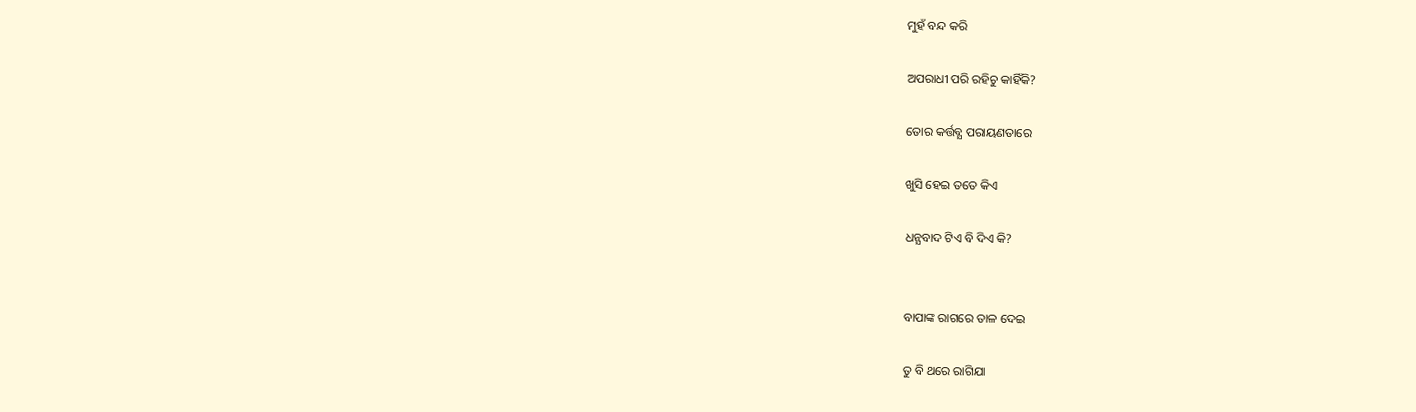ମୁହଁ ବନ୍ଦ କରି

ଅପରାଧୀ ପରି ରହିଚୁ କାହିଁକି?

ତୋର କର୍ତ୍ତବ୍ଯ ପରାୟଣତାରେ

ଖୁସି ହେଇ ତତେ କିଏ

ଧନ୍ଯବାଦ ଟିଏ ବି ଦିଏ କି?


ବାପାଙ୍କ ରାଗରେ ତାଳ ଦେଇ

ତୁ ବି ଥରେ ରାଗିଯା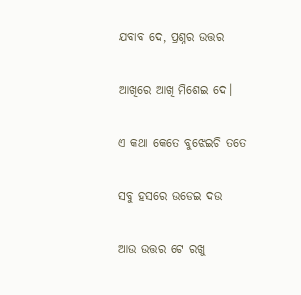ଯବାବ ଦେ, ପ୍ରଶ୍ନର ଉତ୍ତର

ଆଖିରେ ଆଖି ମିଶେଇ ଦେ।

ଏ କଥା କେତେ ବୁଝେଇଚି ତତେ

ସବୁ ହସରେ ଉଡେଇ ଦଉ

ଆଉ ଉତ୍ତର ଟେ ରଖୁ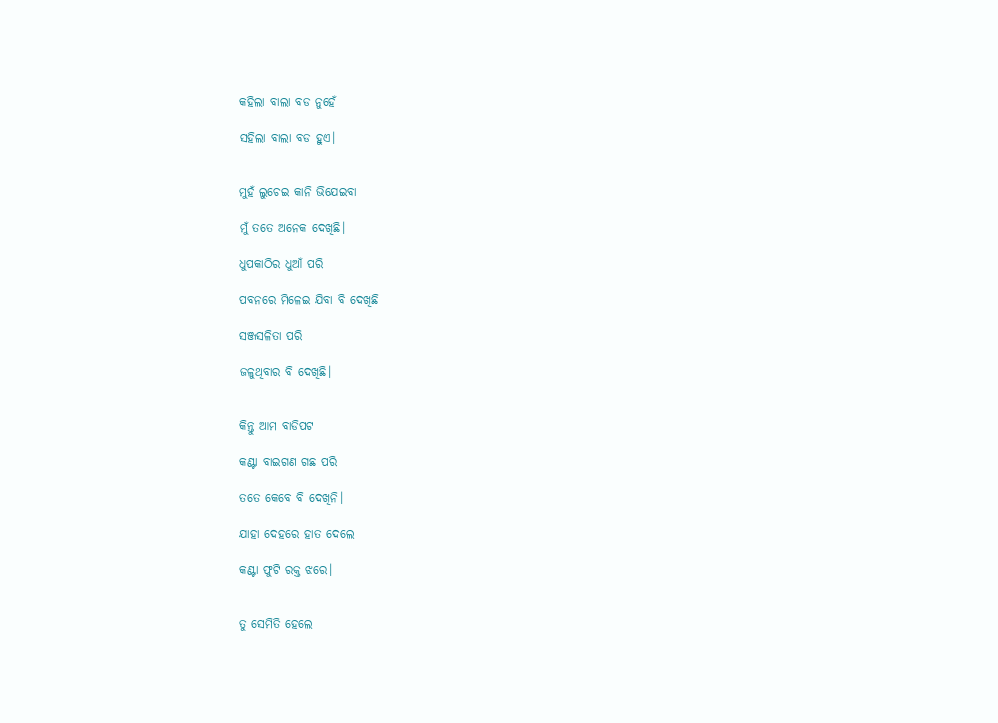କହିଲା ବାଲା ବଡ ନୁହେଁ

ସହିଲା ବାଲା ବଡ ହୁଏ।


ମୁହଁ ଲୁଚେଇ କାନି ଭିଯେଇବା

ମୁଁ ତତେ ଅନେକ ଦେଖିଛି।

ଧୁପକାଠିର ଧୁଆଁ ପରି

ପବନରେ ମିଳେଇ ଯିବା ବି ଦେଖିଛି

ସଞ୍ଜସଳିତା ପରି

ଜଳୁଥିବାର ବି ଦେଖିଛି।


କିନ୍ତୁ ଆମ ବାଡିପଟ

କଣ୍ଟା ବାଇଗଣ ଗଛ ପରି

ତତେ କେବେ ବି ଦେଖିନି।

ଯାହା ଦେହରେ ହାତ ଦେଲେ

କଣ୍ଟା ଫୁଟି ରକ୍ତ ଝରେ।


ତୁ ସେମିତି ହେଲେ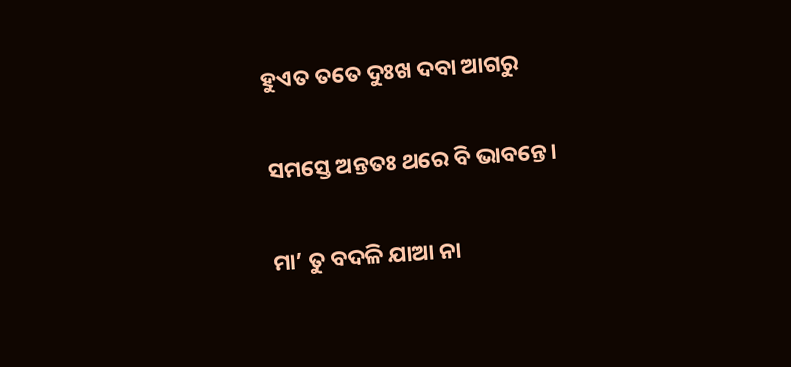ହୁଏତ ତତେ ଦୁଃଖ ଦବା ଆଗରୁ

ସମସ୍ତେ ଅନ୍ତତଃ ଥରେ ବି ଭାବନ୍ତେ।

ମା’ ତୁ ବଦଳି ଯାଆ ନା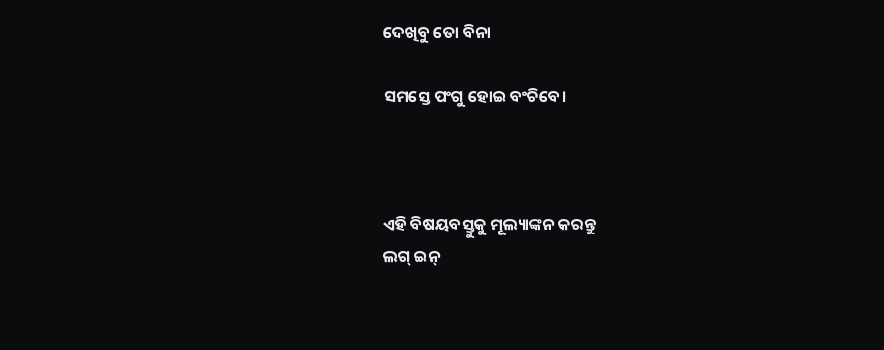ଦେଖିବୁ ତୋ ବିନା

ସମସ୍ତେ ପଂଗୁ ହୋଇ ବଂଚିବେ।



ଏହି ବିଷୟବସ୍ତୁକୁ ମୂଲ୍ୟାଙ୍କନ କରନ୍ତୁ
ଲଗ୍ ଇନ୍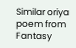Similar oriya poem from Fantasy